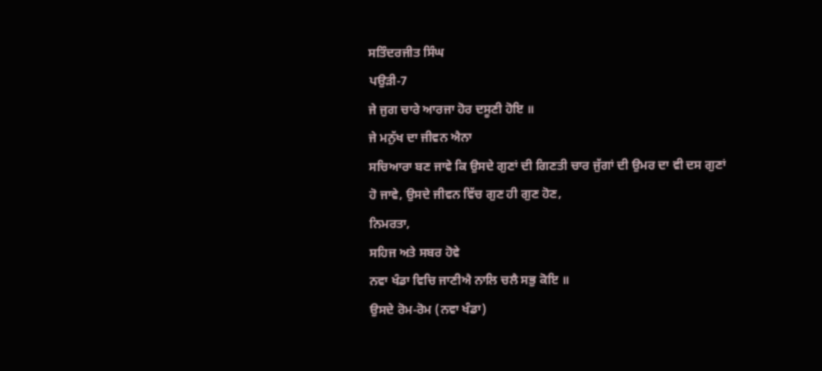ਸਤਿੰਦਰਜੀਤ ਸਿੰਘ
ਪਉੜੀ-7
ਜੇ ਜੁਗ ਚਾਰੇ ਆਰਜਾ ਹੋਰ ਦਸੂਣੀ ਹੋਇ ॥
ਜੇ ਮਨੁੱਖ ਦਾ ਜੀਵਨ ਐਨਾ
ਸਚਿਆਰਾ ਬਣ ਜਾਵੇ ਕਿ ਉਸਦੇ ਗੁਣਾਂ ਦੀ ਗਿਣਤੀ ਚਾਰ ਜੁੱਗਾਂ ਦੀ ਉਮਰ ਦਾ ਵੀ ਦਸ ਗੁਣਾਂ
ਹੋ ਜਾਵੇ, ਉਸਦੇ ਜੀਵਨ ਵਿੱਚ ਗੁਣ ਹੀ ਗੁਣ ਹੋਣ,
ਨਿਮਰਤਾ,
ਸਹਿਜ ਅਤੇ ਸਬਰ ਹੋਵੇ
ਨਵਾ ਖੰਡਾ ਵਿਚਿ ਜਾਣੀਐ ਨਾਲਿ ਚਲੈ ਸਭੁ ਕੋਇ ॥
ਉਸਦੇ ਰੋਮ-ਰੋਮ (ਨਵਾ ਖੰਡਾ)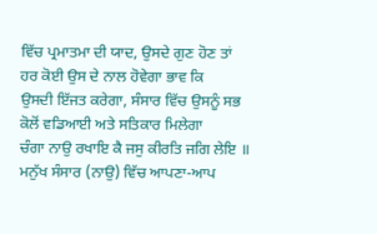ਵਿੱਚ ਪ੍ਰਮਾਤਮਾ ਦੀ ਯਾਦ, ਉਸਦੇ ਗੁਣ ਹੋਣ ਤਾਂ ਹਰ ਕੋਈ ਉਸ ਦੇ ਨਾਲ ਹੋਵੇਗਾ ਭਾਵ ਕਿ
ਉਸਦੀ ਇੱਜਤ ਕਰੇਗਾ, ਸੰਸਾਰ ਵਿੱਚ ਉਸਨੂੰ ਸਭ ਕੋਲੋਂ ਵਡਿਆਈ ਅਤੇ ਸਤਿਕਾਰ ਮਿਲੇਗਾ
ਚੰਗਾ ਨਾਉ ਰਖਾਇ ਕੈ ਜਸੁ ਕੀਰਤਿ ਜਗਿ ਲੇਇ ॥
ਮਨੁੱਖ ਸੰਸਾਰ (ਨਾਉ) ਵਿੱਚ ਆਪਣਾ-ਆਪ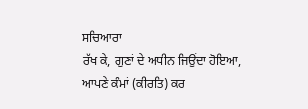ਸਚਿਆਰਾ
ਰੱਖ ਕੇ, ਗੁਣਾਂ ਦੇ ਅਧੀਨ ਜਿਉਂਦਾ ਹੋਇਆ,
ਆਪਣੇ ਕੰਮਾਂ (ਕੀਰਤਿ) ਕਰ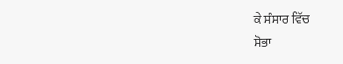ਕੇ ਸੰਸਾਰ ਵਿੱਚ
ਸੋਭਾ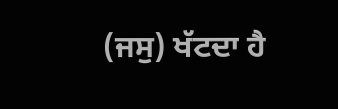(ਜਸੁ) ਖੱਟਦਾ ਹੈ